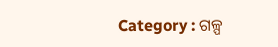Category : ଗଳ୍ପ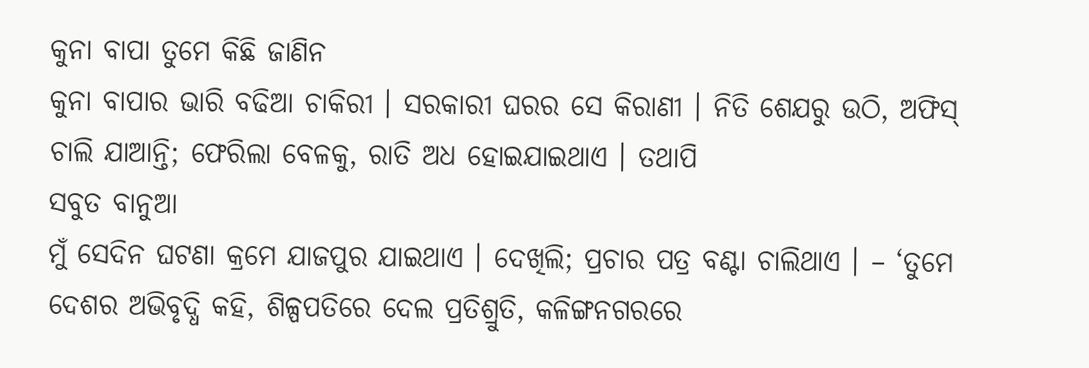କୁନା ବାପା ତୁମେ କିଛି ଜାଣିନ
କୁନା ବାପାର ଭାରି ବଢିଆ ଚାକିରୀ । ସରକାରୀ ଘରର ସେ କିରାଣୀ । ନିତି ଶେଯରୁ ଉଠି, ଅଫିସ୍ ଚାଲି ଯାଆନ୍ତି; ଫେରିଲା ବେଳକୁ, ରାତି ଅଧ ହୋଇଯାଇଥାଏ । ତଥାପି
ସବୁତ ବାନୁଆ
ମୁଁ ସେଦିନ ଘଟଣା କ୍ରମେ ଯାଜପୁର ଯାଇଥାଏ । ଦେଖିଲି; ପ୍ରଚାର ପତ୍ର ବଣ୍ଟା ଚାଲିଥାଏ । – ‘ତୁମେ ଦେଶର ଅଭିବୃଦ୍ଧି କହି, ଶିଳ୍ପପତିରେ ଦେଲ ପ୍ରତିଶ୍ରୁତି, କଳିଙ୍ଗନଗରରେ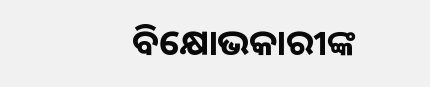ବିକ୍ଷୋଭକାରୀଙ୍କ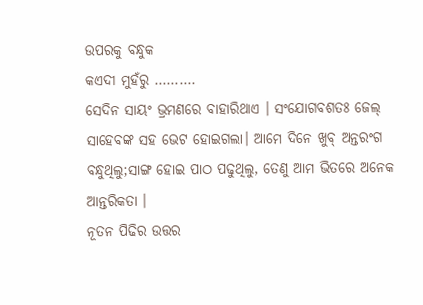ଉପରକୁ ବନ୍ଧୁକ
କଏଦୀ ମୁହଁରୁ ……….
ସେଦିନ ସାୟଂ ଭ୍ରମଣରେ ବାହାରିଥାଏ । ସଂଯୋଗବଶତଃ ଜେଲ୍ ସାହେବଙ୍କ ସହ ଭେଟ ହୋଇଗଲା। ଆମେ ଦିନେ ଖୁବ୍ ଅନ୍ତରଂଗ ବନ୍ଧୁଥିଲୁ;ସାଙ୍ଗ ହୋଇ ପାଠ ପଢୁଥିଲୁ, ତେଣୁ ଆମ ଭିତରେ ଅନେକ ଆନ୍ତରିକତା ।
ନୂତନ ପିଢିର ଉତ୍ତର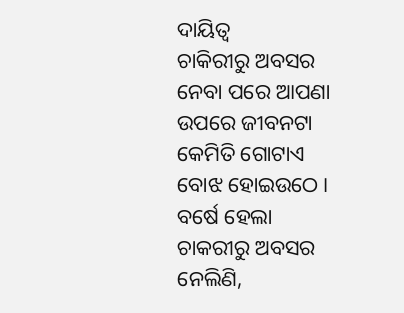ଦାୟିତ୍ୱ
ଚାକିରୀରୁ ଅବସର ନେବା ପରେ ଆପଣା ଉପରେ ଜୀବନଟା କେମିତି ଗୋଟାଏ ବୋଝ ହୋଇଉଠେ । ବର୍ଷେ ହେଲା ଚାକରୀରୁ ଅବସର ନେଲିଣି,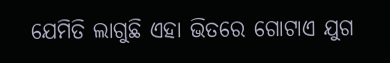ଯେମିତି ଲାଗୁଛି ଏହା ଭିତରେ ଗୋଟାଏ ଯୁଗ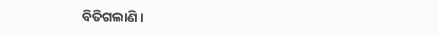ବିତିଗଲାଣି ।